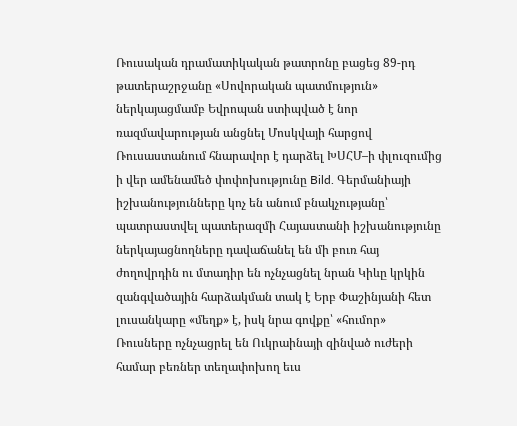Ռուսական դրամատիկական թատրոնը բացեց 89-րդ թատերաշրջանը «Սովորական պատմություն» ներկայացմամբ Եվրոպան ստիպված է նոր ռազմավարության անցնել Մոսկվայի հարցով Ռուսաստանում հնարավոր է դարձել ԽՍՀՄ–ի փլուզումից ի վեր ամենամեծ փոփոխությունը Bild. Գերմանիայի իշխանությունները կոչ են անում բնակչությանը՝ պատրաստվել պատերազմի Հայաստանի իշխանությունը ներկայացնողները դավաճանել են մի բուռ հայ ժողովրդին ու մտադիր են ոչնչացնել նրան Կիևը կրկին զանգվածային հարձակման տակ է Երբ Փաշինյանի հետ լուսանկարը «մեղք» է, իսկ նրա գովքը՝ «հումոր» Ռուսները ոչնչացրել են Ուկրաինայի զինված ուժերի համար բեռներ տեղափոխող եւս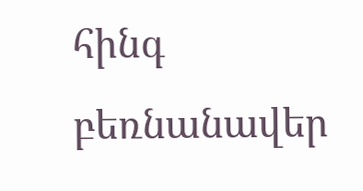հինգ բեռնանավեր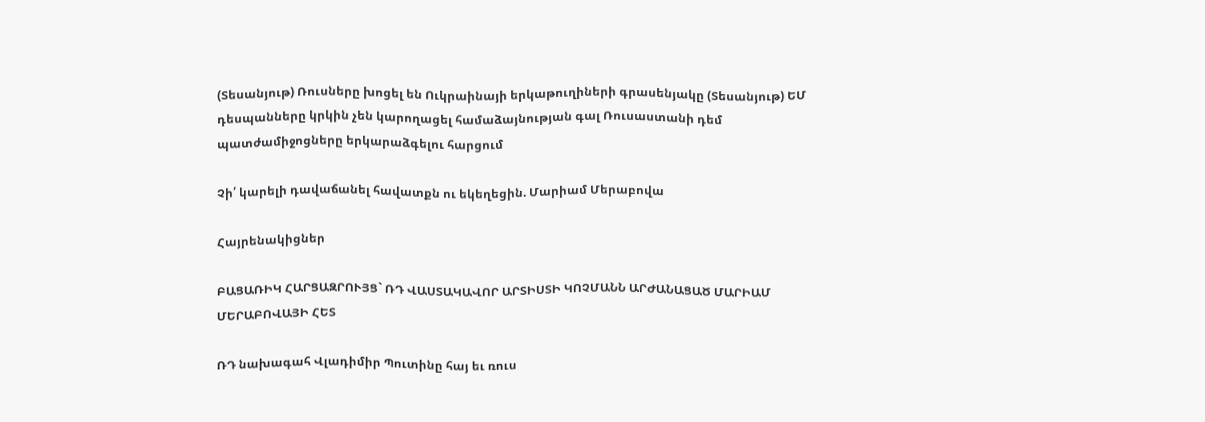(Տեսանյութ) Ռուսները խոցել են Ուկրաինայի երկաթուղիների գրասենյակը (Տեսանյութ) ԵՄ դեսպանները կրկին չեն կարողացել համաձայնության գալ Ռուսաստանի դեմ պատժամիջոցները երկարաձգելու հարցում

Չի՛ կարելի դավաճանել հավատքն ու եկեղեցին. Մարիամ Մերաբովա

Հայրենակիցներ

ԲԱՑԱՌԻԿ ՀԱՐՑԱԶՐՈՒՅՑ` ՌԴ ՎԱՍՏԱԿԱՎՈՐ ԱՐՏԻՍՏԻ ԿՈՉՄԱՆՆ ԱՐԺԱՆԱՑԱԾ ՄԱՐԻԱՄ ՄԵՐԱԲՈՎԱՅԻ ՀԵՏ

ՌԴ նախագահ Վլադիմիր Պուտինը հայ եւ ռուս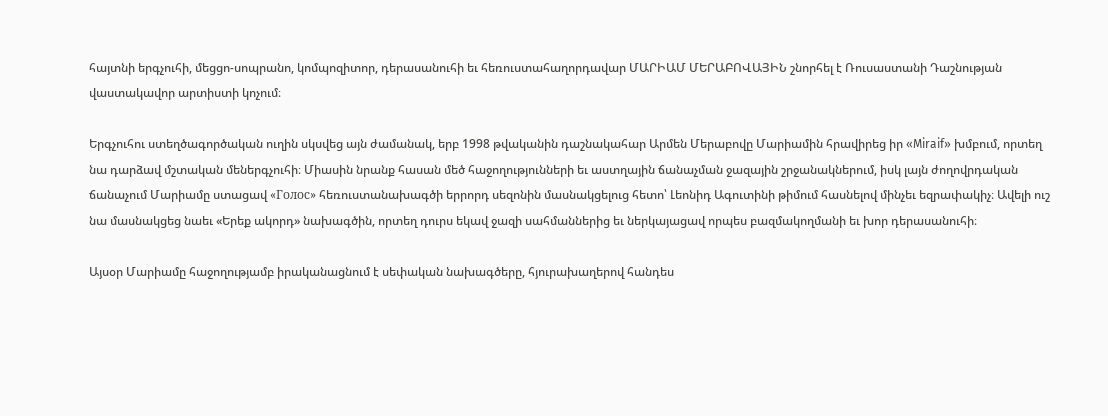հայտնի երգչուհի, մեցցո-սոպրանո, կոմպոզիտոր, դերասանուհի եւ հեռուստահաղորդավար ՄԱՐԻԱՄ ՄԵՐԱԲՈՎԱՅԻՆ շնորհել է Ռուսաստանի Դաշնության վաստակավոր արտիստի կոչում։

Երգչուհու ստեղծագործական ուղին սկսվեց այն ժամանակ, երբ 1998 թվականին դաշնակահար Արմեն Մերաբովը Մարիամին հրավիրեց իր «Miraif» խմբում, որտեղ նա դարձավ մշտական մեներգչուհի։ Միասին նրանք հասան մեծ հաջողությունների եւ աստղային ճանաչման ջազային շրջանակներում, իսկ լայն ժողովրդական ճանաչում Մարիամը ստացավ «Голос» հեռուստանախագծի երրորդ սեզոնին մասնակցելուց հետո՝ Լեոնիդ Ագուտինի թիմում հասնելով մինչեւ եզրափակիչ։ Ավելի ուշ նա մասնակցեց նաեւ «Երեք ակորդ» նախագծին, որտեղ դուրս եկավ ջազի սահմաններից եւ ներկայացավ որպես բազմակողմանի եւ խոր դերասանուհի։

Այսօր Մարիամը հաջողությամբ իրականացնում է սեփական նախագծերը, հյուրախաղերով հանդես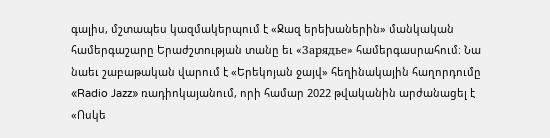գալիս, մշտապես կազմակերպում է «Ջազ երեխաներին» մանկական համերգաշարը Երաժշտության տանը եւ «Зарядье» համերգասրահում։ Նա նաեւ շաբաթական վարում է «Երեկոյան ջայվ» հեղինակային հաղորդումը «Radio Jazz» ռադիոկայանում, որի համար 2022 թվականին արժանացել է «Ոսկե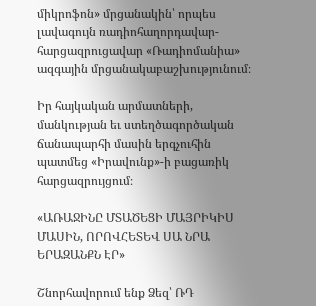միկրոֆոն» մրցանակին՝ որպես լավագույն ռադիոհաղորդավար-հարցազրուցավար «Ռադիոմանիա» ազգային մրցանակաբաշխությունում։

Իր հայկական արմատների, մանկության եւ ստեղծագործական ճանապարհի մասին երգչուհին պատմեց «Իրավունք»-ի բացառիկ հարցազրույցում։

«ԱՌԱՋԻՆԸ ՄՏԱԾԵՑԻ ՄԱՅՐԻԿԻՍ ՄԱՍԻՆ, ՈՐՈՎՀԵՏԵՎ ՍԱ ՆՐԱ ԵՐԱԶԱՆՔՆ ԷՐ»

Շնորհավորում ենք Ձեզ՝ ՌԴ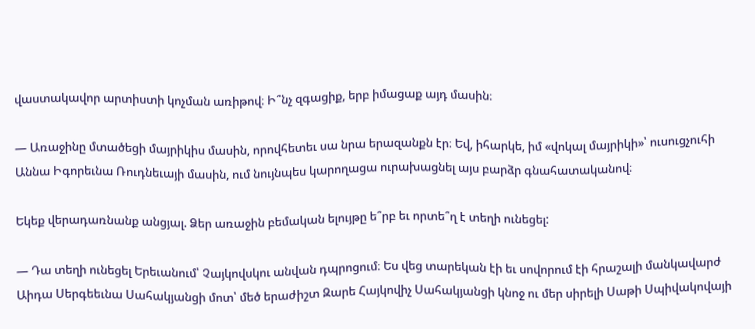վաստակավոր արտիստի կոչման առիթով։ Ի՞նչ զգացիք, երբ իմացաք այդ մասին։

— Առաջինը մտածեցի մայրիկիս մասին, որովհետեւ սա նրա երազանքն էր։ Եվ, իհարկե, իմ «վոկալ մայրիկի»՝ ուսուցչուհի Աննա Իգորեւնա Ռուդնեւայի մասին, ում նույնպես կարողացա ուրախացնել այս բարձր գնահատականով։

Եկեք վերադառնանք անցյալ. Ձեր առաջին բեմական ելույթը ե՞րբ եւ որտե՞ղ է տեղի ունեցել:

— Դա տեղի ունեցել Երեւանում՝ Չայկովսկու անվան դպրոցում։ Ես վեց տարեկան էի եւ սովորում էի հրաշալի մանկավարժ Աիդա Սերգեեւնա Սահակյանցի մոտ՝ մեծ երաժիշտ Զարե Հայկովիչ Սահակյանցի կնոջ ու մեր սիրելի Սաթի Սպիվակովայի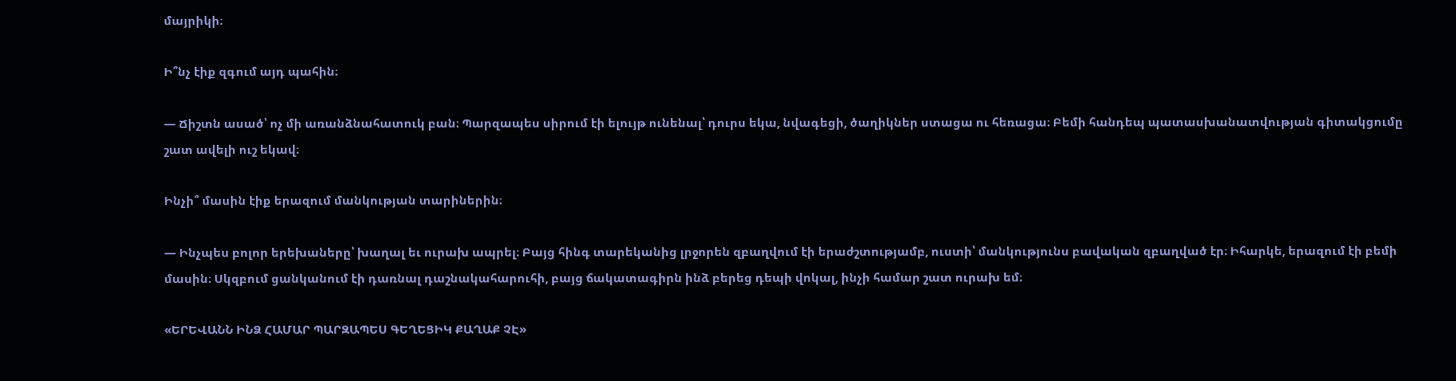մայրիկի։

Ի՞նչ էիք զգում այդ պահին։

— Ճիշտն ասած՝ ոչ մի առանձնահատուկ բան։ Պարզապես սիրում էի ելույթ ունենալ՝ դուրս եկա, նվագեցի, ծաղիկներ ստացա ու հեռացա։ Բեմի հանդեպ պատասխանատվության գիտակցումը շատ ավելի ուշ եկավ։

Ինչի՞ մասին էիք երազում մանկության տարիներին։

— Ինչպես բոլոր երեխաները՝ խաղալ եւ ուրախ ապրել։ Բայց հինգ տարեկանից լրջորեն զբաղվում էի երաժշտությամբ, ուստի՝ մանկությունս բավական զբաղված էր։ Իհարկե, երազում էի բեմի մասին։ Սկզբում ցանկանում էի դառնալ դաշնակահարուհի, բայց ճակատագիրն ինձ բերեց դեպի վոկալ, ինչի համար շատ ուրախ եմ։

«ԵՐԵՎԱՆՆ ԻՆՁ ՀԱՄԱՐ ՊԱՐԶԱՊԵՍ ԳԵՂԵՑԻԿ ՔԱՂԱՔ ՉԷ»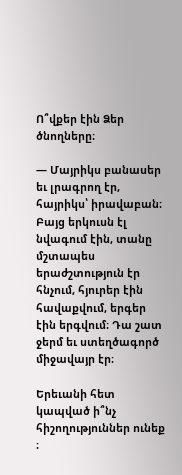Ո՞վքեր էին Ձեր ծնողները։

— Մայրիկս բանասեր եւ լրագրող էր, հայրիկս՝ իրավաբան։ Բայց երկուսն էլ նվագում էին, տանը մշտապես երաժշտություն էր հնչում, հյուրեր էին հավաքվում, երգեր էին երգվում։ Դա շատ ջերմ եւ ստեղծագործ միջավայր էր։

Երեւանի հետ կապված ի՞նչ հիշողություններ ունեք ։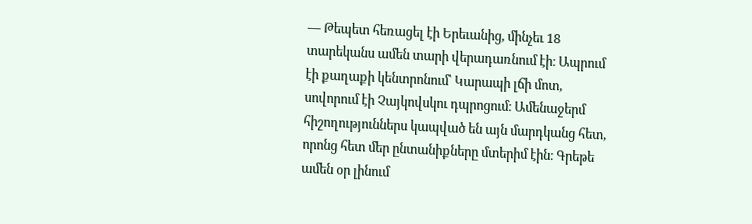— Թեպետ հեռացել էի Երեւանից, մինչեւ 18 տարեկանս ամեն տարի վերադառնում էի։ Ապրում էի քաղաքի կենտրոնում՝ Կարապի լճի մոտ, սովորում էի Չայկովսկու դպրոցում։ Ամենաջերմ հիշողություններս կապված են այն մարդկանց հետ, որոնց հետ մեր ընտանիքները մտերիմ էին։ Գրեթե ամեն օր լինում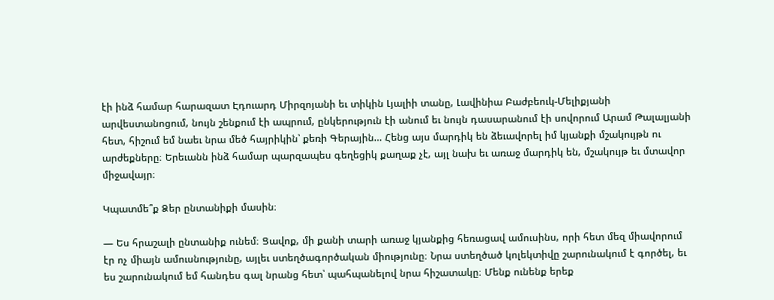էի ինձ համար հարազատ Էդուարդ Միրզոյանի եւ տիկին Լյալիի տանը, Լավինիա Բաժբեուկ-Մելիքյանի արվեստանոցում, նույն շենքում էի ապրում, ընկերություն էի անում եւ նույն դասարանում էի սովորում Արամ Թալալյանի հետ, հիշում եմ նաեւ նրա մեծ հայրիկին՝ քեռի Գերային… Հենց այս մարդիկ են ձեւավորել իմ կյանքի մշակույթն ու արժեքները։ Երեւանն ինձ համար պարզապես գեղեցիկ քաղաք չէ, այլ նախ եւ առաջ մարդիկ են, մշակույթ եւ մտավոր միջավայր։

Կպատմե՞ք Ձեր ընտանիքի մասին։

— Ես հրաշալի ընտանիք ունեմ։ Ցավոք, մի քանի տարի առաջ կյանքից հեռացավ ամուսինս, որի հետ մեզ միավորում էր ոչ միայն ամուսնությունը, այլեւ ստեղծագործական միությունը։ Նրա ստեղծած կոլեկտիվը շարունակում է գործել, եւ ես շարունակում եմ հանդես գալ նրանց հետ՝ պահպանելով նրա հիշատակը։ Մենք ունենք երեք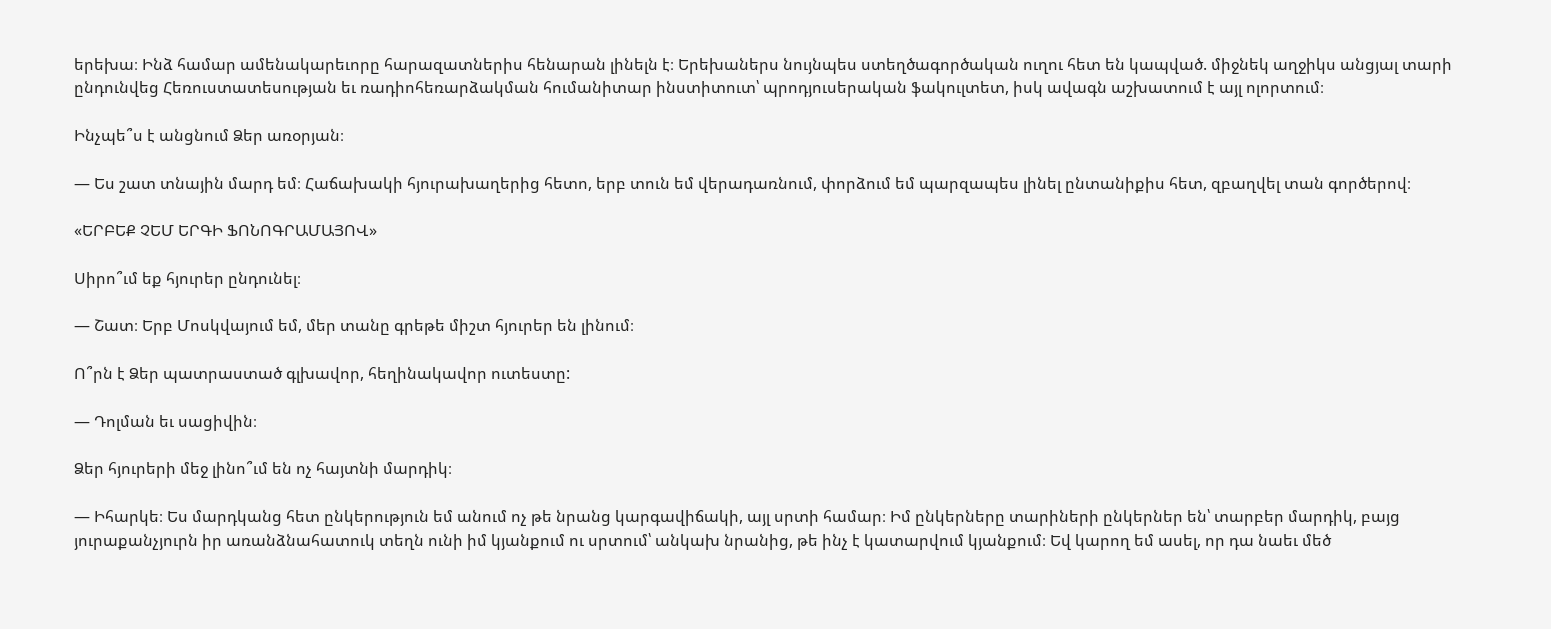երեխա։ Ինձ համար ամենակարեւորը հարազատներիս հենարան լինելն է։ Երեխաներս նույնպես ստեղծագործական ուղու հետ են կապված. միջնեկ աղջիկս անցյալ տարի ընդունվեց Հեռուստատեսության եւ ռադիոհեռարձակման հումանիտար ինստիտուտ՝ պրոդյուսերական ֆակուլտետ, իսկ ավագն աշխատում է այլ ոլորտում։

Ինչպե՞ս է անցնում Ձեր առօրյան։

— Ես շատ տնային մարդ եմ։ Հաճախակի հյուրախաղերից հետո, երբ տուն եմ վերադառնում, փորձում եմ պարզապես լինել ընտանիքիս հետ, զբաղվել տան գործերով։

«ԵՐԲԵՔ ՉԵՄ ԵՐԳԻ ՖՈՆՈԳՐԱՄԱՅՈՎ»

Սիրո՞ւմ եք հյուրեր ընդունել։

— Շատ։ Երբ Մոսկվայում եմ, մեր տանը գրեթե միշտ հյուրեր են լինում։

Ո՞րն է Ձեր պատրաստած գլխավոր, հեղինակավոր ուտեստը:

— Դոլման եւ սացիվին։

Ձեր հյուրերի մեջ լինո՞ւմ են ոչ հայտնի մարդիկ։

— Իհարկե։ Ես մարդկանց հետ ընկերություն եմ անում ոչ թե նրանց կարգավիճակի, այլ սրտի համար։ Իմ ընկերները տարիների ընկերներ են՝ տարբեր մարդիկ, բայց յուրաքանչյուրն իր առանձնահատուկ տեղն ունի իմ կյանքում ու սրտում՝ անկախ նրանից, թե ինչ է կատարվում կյանքում։ Եվ կարող եմ ասել, որ դա նաեւ մեծ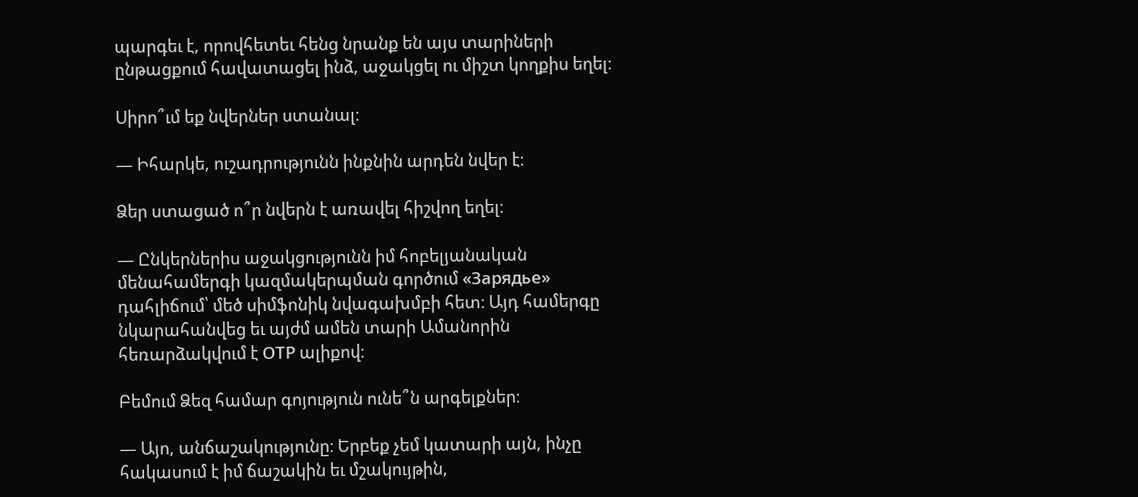պարգեւ է, որովհետեւ հենց նրանք են այս տարիների ընթացքում հավատացել ինձ, աջակցել ու միշտ կողքիս եղել։

Սիրո՞ւմ եք նվերներ ստանալ։

— Իհարկե, ուշադրությունն ինքնին արդեն նվեր է։

Ձեր ստացած ո՞ր նվերն է առավել հիշվող եղել։

— Ընկերներիս աջակցությունն իմ հոբելյանական մենահամերգի կազմակերպման գործում «Зарядье» դահլիճում՝ մեծ սիմֆոնիկ նվագախմբի հետ։ Այդ համերգը նկարահանվեց եւ այժմ ամեն տարի Ամանորին հեռարձակվում է ОТР ալիքով։

Բեմում Ձեզ համար գոյություն ունե՞ն արգելքներ։

— Այո, անճաշակությունը։ Երբեք չեմ կատարի այն, ինչը հակասում է իմ ճաշակին եւ մշակույթին,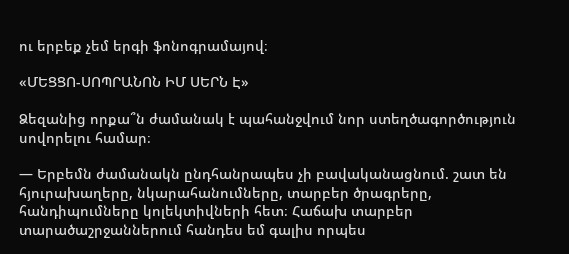ու երբեք չեմ երգի ֆոնոգրամայով։

«ՄԵՑՑՈ-ՍՈՊՐԱՆՈՆ ԻՄ ՍԵՐՆ Է»

Ձեզանից որքա՞ն ժամանակ է պահանջվում նոր ստեղծագործություն սովորելու համար։

— Երբեմն ժամանակն ընդհանրապես չի բավականացնում. շատ են հյուրախաղերը, նկարահանումները, տարբեր ծրագրերը, հանդիպումները կոլեկտիվների հետ։ Հաճախ տարբեր տարածաշրջաններում հանդես եմ գալիս որպես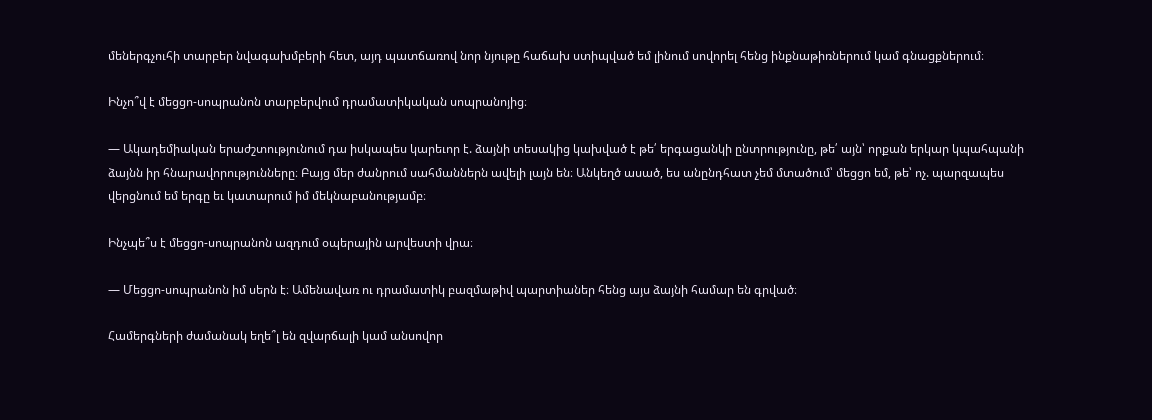մեներգչուհի տարբեր նվագախմբերի հետ, այդ պատճառով նոր նյութը հաճախ ստիպված եմ լինում սովորել հենց ինքնաթիռներում կամ գնացքներում։

Ինչո՞վ է մեցցո-սոպրանոն տարբերվում դրամատիկական սոպրանոյից։

— Ակադեմիական երաժշտությունում դա իսկապես կարեւոր է. ձայնի տեսակից կախված է թե՛ երգացանկի ընտրությունը, թե՛ այն՝ որքան երկար կպահպանի ձայնն իր հնարավորությունները։ Բայց մեր ժանրում սահմաններն ավելի լայն են։ Անկեղծ ասած, ես անընդհատ չեմ մտածում՝ մեցցո եմ, թե՝ ոչ. պարզապես վերցնում եմ երգը եւ կատարում իմ մեկնաբանությամբ։

Ինչպե՞ս է մեցցո-սոպրանոն ազդում օպերային արվեստի վրա։

— Մեցցո-սոպրանոն իմ սերն է։ Ամենավառ ու դրամատիկ բազմաթիվ պարտիաներ հենց այս ձայնի համար են գրված։

Համերգների ժամանակ եղե՞լ են զվարճալի կամ անսովոր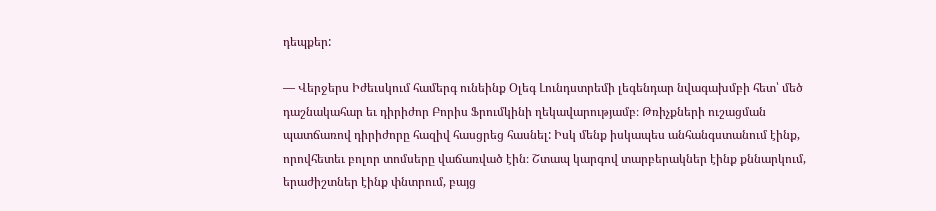դեպքեր:

— Վերջերս Իժեւսկում համերգ ունեինք Օլեգ Լունդստրեմի լեգենդար նվագախմբի հետ՝ մեծ դաշնակահար եւ դիրիժոր Բորիս Ֆրումկինի ղեկավարությամբ։ Թռիչքների ուշացման պատճառով դիրիժորը հազիվ հասցրեց հասնել: Իսկ մենք իսկապես անհանգստանում էինք, որովհետեւ բոլոր տոմսերը վաճառված էին։ Շտապ կարգով տարբերակներ էինք քննարկում, երաժիշտներ էինք փնտրում, բայց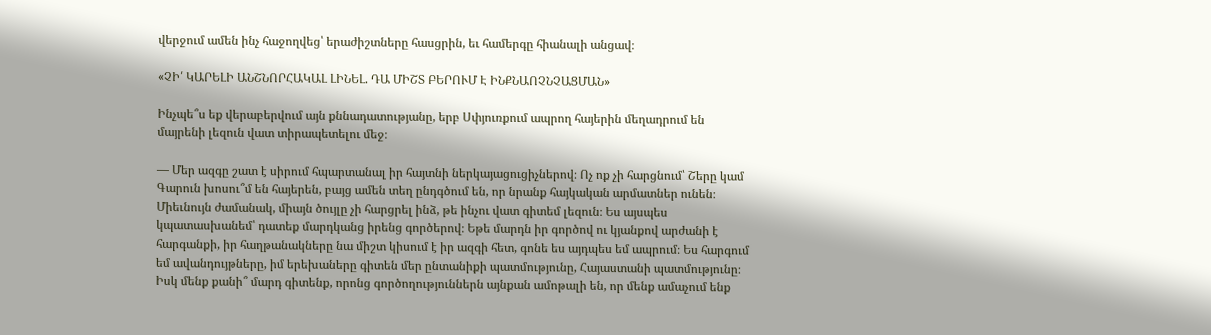վերջում ամեն ինչ հաջողվեց՝ երաժիշտները հասցրին, եւ համերգը հիանալի անցավ։

«ՉԻ՛ ԿԱՐԵԼԻ ԱՆՇՆՈՐՀԱԿԱԼ ԼԻՆԵԼ. ԴԱ ՄԻՇՏ ԲԵՐՈՒՄ Է ԻՆՔՆԱՈՉՆՉԱՑՄԱՆ»

Ինչպե՞ս եք վերաբերվում այն քննադատությանը, երբ Սփյուռքում ապրող հայերին մեղադրում են մայրենի լեզուն վատ տիրապետելու մեջ։

— Մեր ազգը շատ է սիրում հպարտանալ իր հայտնի ներկայացուցիչներով։ Ոչ ոք չի հարցնում՝ Շերը կամ Գարուն խոսու՞մ են հայերեն, բայց ամեն տեղ ընդգծում են, որ նրանք հայկական արմատներ ունեն։ Միեւնույն ժամանակ, միայն ծույլը չի հարցրել ինձ, թե ինչու վատ գիտեմ լեզուն։ Ես այսպես կպատասխանեմ՝ դատեք մարդկանց իրենց գործերով։ Եթե մարդն իր գործով ու կյանքով արժանի է հարգանքի, իր հաղթանակները նա միշտ կիսում է իր ազգի հետ, գոնե ես այդպես եմ ապրում։ Ես հարգում եմ ավանդույթները, իմ երեխաները գիտեն մեր ընտանիքի պատմությունը, Հայաստանի պատմությունը։ Իսկ մենք քանի՞ մարդ գիտենք, որոնց գործողություններն այնքան ամոթալի են, որ մենք ամաչում ենք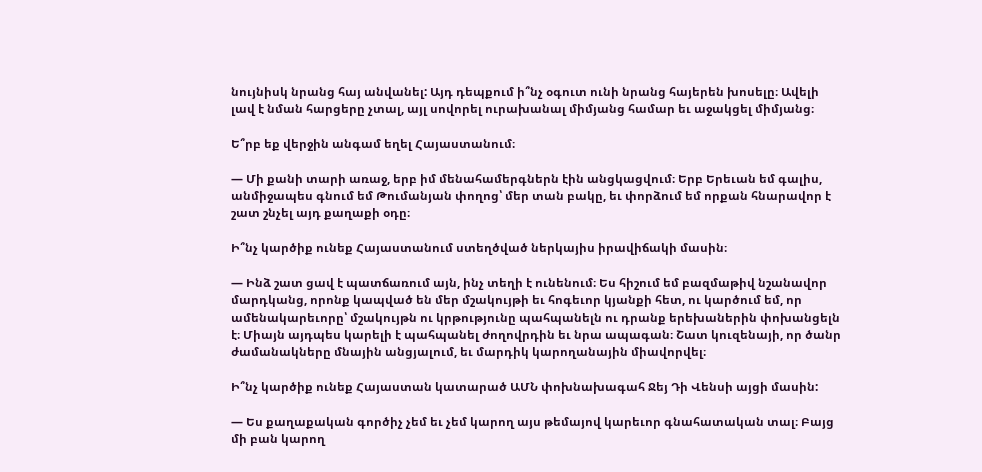նույնիսկ նրանց հայ անվանել: Այդ դեպքում ի՞նչ օգուտ ունի նրանց հայերեն խոսելը։ Ավելի լավ է նման հարցերը չտալ, այլ սովորել ուրախանալ միմյանց համար եւ աջակցել միմյանց։

Ե՞րբ եք վերջին անգամ եղել Հայաստանում։

— Մի քանի տարի առաջ, երբ իմ մենահամերգներն էին անցկացվում։ Երբ Երեւան եմ գալիս, անմիջապես գնում եմ Թումանյան փողոց՝ մեր տան բակը, եւ փորձում եմ որքան հնարավոր է շատ շնչել այդ քաղաքի օդը։

Ի՞նչ կարծիք ունեք Հայաստանում ստեղծված ներկայիս իրավիճակի մասին։

— Ինձ շատ ցավ է պատճառում այն, ինչ տեղի է ունենում։ Ես հիշում եմ բազմաթիվ նշանավոր մարդկանց, որոնք կապված են մեր մշակույթի եւ հոգեւոր կյանքի հետ, ու կարծում եմ, որ ամենակարեւորը՝ մշակույթն ու կրթությունը պահպանելն ու դրանք երեխաներին փոխանցելն է։ Միայն այդպես կարելի է պահպանել ժողովրդին եւ նրա ապագան։ Շատ կուզենայի, որ ծանր ժամանակները մնային անցյալում, եւ մարդիկ կարողանային միավորվել։

Ի՞նչ կարծիք ունեք Հայաստան կատարած ԱՄՆ փոխնախագահ Ջեյ Դի Վենսի այցի մասին:

— Ես քաղաքական գործիչ չեմ եւ չեմ կարող այս թեմայով կարեւոր գնահատական տալ։ Բայց մի բան կարող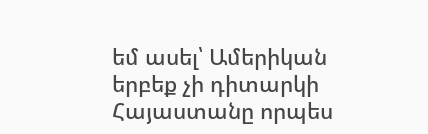եմ ասել՝ Ամերիկան երբեք չի դիտարկի Հայաստանը որպես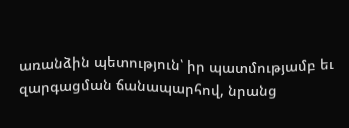առանձին պետություն՝ իր պատմությամբ եւ զարգացման ճանապարհով, նրանց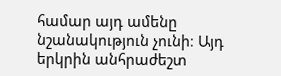համար այդ ամենը նշանակություն չունի։ Այդ երկրին անհրաժեշտ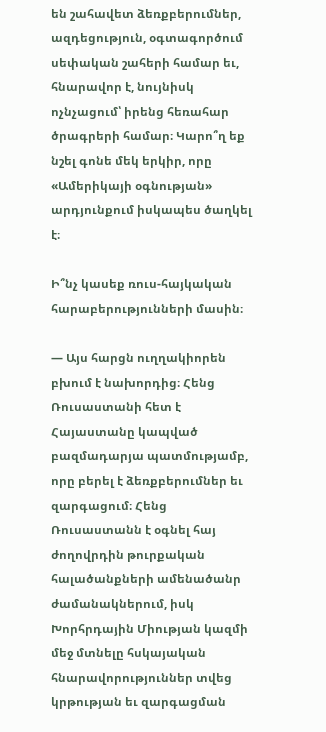են շահավետ ձեռքբերումներ, ազդեցություն, օգտագործում սեփական շահերի համար եւ, հնարավոր է, նույնիսկ ոչնչացում՝ իրենց հեռահար ծրագրերի համար։ Կարո՞ղ եք նշել գոնե մեկ երկիր, որը «Ամերիկայի օգնության» արդյունքում իսկապես ծաղկել է։

Ի՞նչ կասեք ռուս-հայկական հարաբերությունների մասին։

— Այս հարցն ուղղակիորեն բխում է նախորդից։ Հենց Ռուսաստանի հետ է Հայաստանը կապված բազմադարյա պատմությամբ, որը բերել է ձեռքբերումներ եւ զարգացում։ Հենց Ռուսաստանն է օգնել հայ ժողովրդին թուրքական հալածանքների ամենածանր ժամանակներում, իսկ Խորհրդային Միության կազմի մեջ մտնելը հսկայական հնարավորություններ տվեց կրթության եւ զարգացման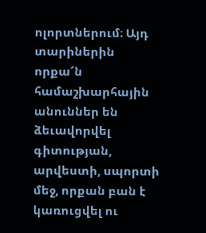ոլորտներում։ Այդ տարիներին որքա՜ն համաշխարհային անուններ են ձեւավորվել գիտության, արվեստի, սպորտի մեջ, որքան բան է կառուցվել ու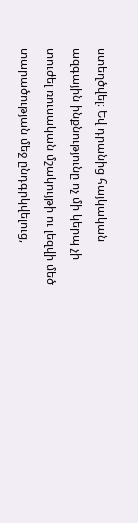ստեղծվել։ Եվ դրանից հայկական ազգային ինքնությունը ոչ մի կերպ չի տուժել ռուսական մշակույթի ու լեզվի մեծ տարածության մեջ ընդգրկվելուց,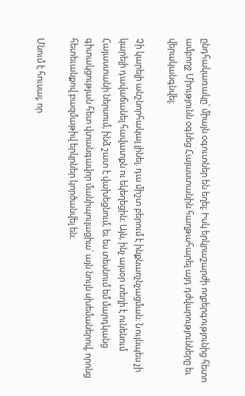ընդհակառակը՝ միայն օգուտներ են եղել։ Իսկ երկրաշարժի ողբերգությունից հետո ամբողջ Միությունն օգնեց Հայաստանին հաղթահարել այդ դժվարությունները եւ վերականգնվել։

Չի կարելի անշնորհակալ լինել. դա միշտ բերում է ինքնաոչնչացման։ Նույնպես չի կարելի դավաճանել հավատքն ու եկեղեցին։ Այն, ինչ այսօր տեղի է ունենում Հայաստանի ներսում, ինձ շատ է վախեցնում, եւ ես տեսնում եմ մարդկանց գիտակցության հետ վտանգավոր մանիպուլացիա՝ այն նույն սխեմաներով, որոնց հետեւանքով բազմաթիվ երկրներ կործանվել են։

Մնում է հուսալ, որ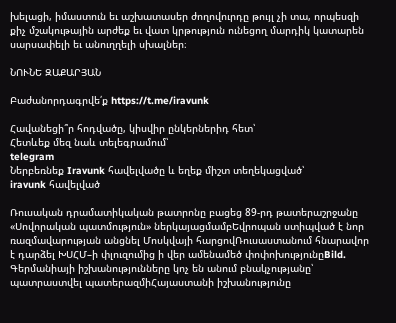խելացի, իմաստուն եւ աշխատասեր ժողովուրդը թույլ չի տա, որպեսզի քիչ մշակութային արժեք եւ վատ կրթություն ունեցող մարդիկ կատարեն սարսափելի եւ անուղղելի սխալներ։

ՆՈՒՆԵ ԶԱՔԱՐՅԱՆ

Բաժանորդագրվե՛ք https://t.me/iravunk

Հավանեցի՞ր հոդվածը, կիսվիր ընկերներիդ հետ՝
Հետևեք մեզ նաև տելեգրամում՝
telegram
Ներբեռնեք Iravunk հավելվածը և եղեք միշտ տեղեկացված՝
iravunk հավելված

Ռուսական դրամատիկական թատրոնը բացեց 89-րդ թատերաշրջանը «Սովորական պատմություն» ներկայացմամբԵվրոպան ստիպված է նոր ռազմավարության անցնել Մոսկվայի հարցովՌուսաստանում հնարավոր է դարձել ԽՍՀՄ–ի փլուզումից ի վեր ամենամեծ փոփոխությունըBild. Գերմանիայի իշխանությունները կոչ են անում բնակչությանը՝ պատրաստվել պատերազմիՀայաստանի իշխանությունը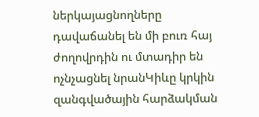ներկայացնողները դավաճանել են մի բուռ հայ ժողովրդին ու մտադիր են ոչնչացնել նրանԿիևը կրկին զանգվածային հարձակման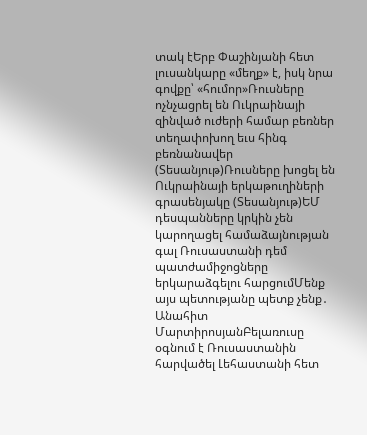տակ էԵրբ Փաշինյանի հետ լուսանկարը «մեղք» է, իսկ նրա գովքը՝ «հումոր»Ռուսները ոչնչացրել են Ուկրաինայի զինված ուժերի համար բեռներ տեղափոխող եւս հինգ բեռնանավեր (Տեսանյութ)Ռուսները խոցել են Ուկրաինայի երկաթուղիների գրասենյակը (Տեսանյութ)ԵՄ դեսպանները կրկին չեն կարողացել համաձայնության գալ Ռուսաստանի դեմ պատժամիջոցները երկարաձգելու հարցումՄենք այս պետությանը պետք չենք․ Անահիտ ՄարտիրոսյանԲելառուսը օգնում է Ռուսաստանին հարվածել Լեհաստանի հետ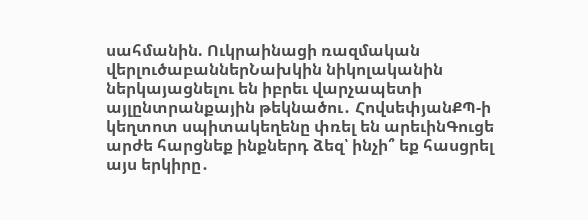սահմանին. Ուկրաինացի ռազմական վերլուծաբաններՆախկին նիկոլականին ներկայացնելու են իբրեւ վարչապետի այլընտրանքային թեկնածու․ ՀովսեփյանՔՊ-ի կեղտոտ սպիտակեղենը փռել են արեւինԳուցե արժե հարցնեք ինքներդ ձեզ՝ ինչի՞ եք հասցրել այս երկիրը․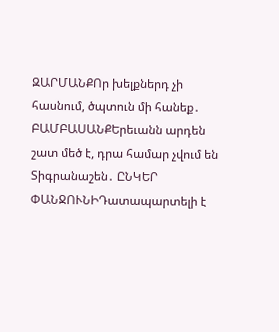ԶԱՐՄԱՆՔՈր խելքներդ չի հասնում, ծպտուն մի հանեք․ ԲԱՄԲԱՍԱՆՔԵրեւանն արդեն շատ մեծ է, դրա համար չվում են Տիգրանաշեն․ ԸՆԿԵՐ ՓԱՆՋՈՒՆԻԴատապարտելի է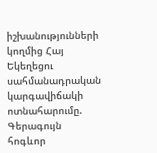իշխանությունների կողմից Հայ Եկեղեցու սահմանադրական կարգավիճակի ոտնահարումը. Գերագույն հոգևոր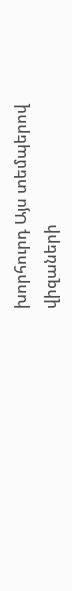խորհուրդ Այս տեմպերով վիզաների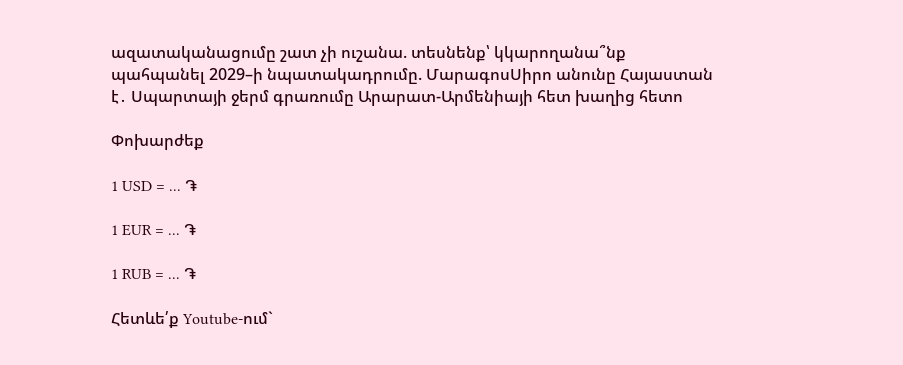ազատականացումը շատ չի ուշանա. տեսնենք՝ կկարողանա՞նք պահպանել 2029–ի նպատակադրումը. ՄարագոսՍիրո անունը Հայաստան է․ Սպարտայի ջերմ գրառումը Արարատ-Արմենիայի հետ խաղից հետո

Փոխարժեք

1 USD = ... ֏

1 EUR = ... ֏

1 RUB = ... ֏

Հետևե՛ք Youtube-ում`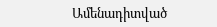Ամենադիտված